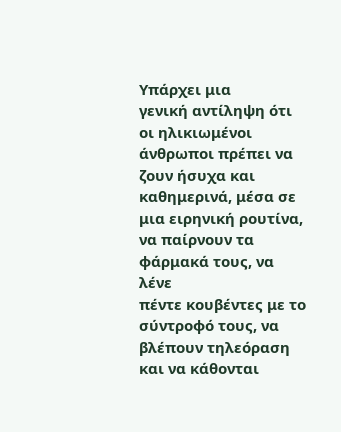Υπάρχει μια
γενική αντίληψη ότι οι ηλικιωμένοι άνθρωποι πρέπει να ζουν ήσυχα και
καθημερινά, μέσα σε μια ειρηνική ρουτίνα, να παίρνουν τα φάρμακά τους, να λένε
πέντε κουβέντες με το σύντροφό τους, να βλέπουν τηλεόραση και να κάθονται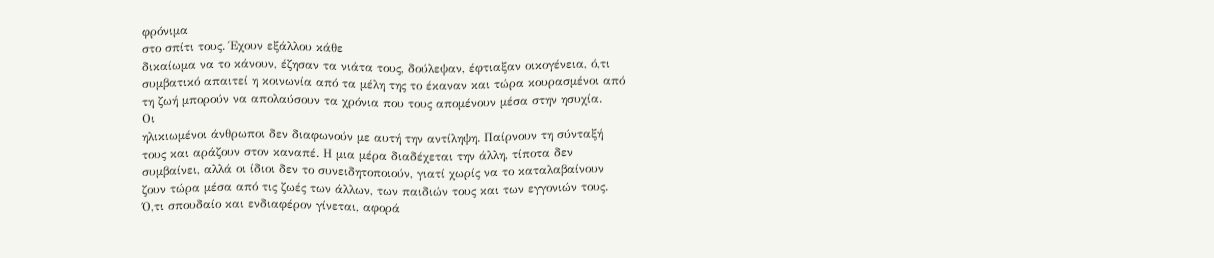φρόνιμα
στο σπίτι τους. Έχουν εξάλλου κάθε
δικαίωμα να το κάνουν, έζησαν τα νιάτα τους, δούλεψαν, έφτιαξαν οικογένεια, ό,τι
συμβατικό απαιτεί η κοινωνία από τα μέλη της το έκαναν και τώρα κουρασμένοι από
τη ζωή μπορούν να απολαύσουν τα χρόνια που τους απομένουν μέσα στην ησυχία.
Οι
ηλικιωμένοι άνθρωποι δεν διαφωνούν με αυτή την αντίληψη. Παίρνουν τη σύνταξή
τους και αράζουν στον καναπέ. Η μια μέρα διαδέχεται την άλλη, τίποτα δεν
συμβαίνει, αλλά οι ίδιοι δεν το συνειδητοποιούν, γιατί χωρίς να το καταλαβαίνουν
ζουν τώρα μέσα από τις ζωές των άλλων, των παιδιών τους και των εγγονιών τους.
Ό,τι σπουδαίο και ενδιαφέρον γίνεται, αφορά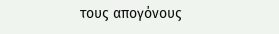τους απογόνους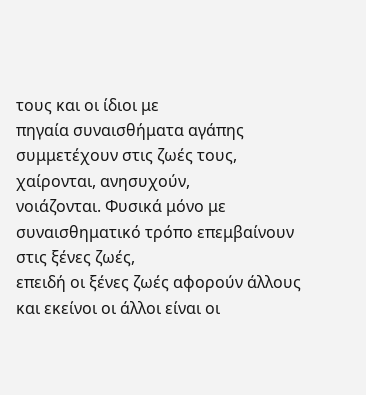τους και οι ίδιοι με
πηγαία συναισθήματα αγάπης συμμετέχουν στις ζωές τους, χαίρονται, ανησυχούν,
νοιάζονται. Φυσικά μόνο με συναισθηματικό τρόπο επεμβαίνουν στις ξένες ζωές,
επειδή οι ξένες ζωές αφορούν άλλους και εκείνοι οι άλλοι είναι οι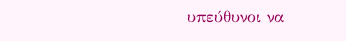υπεύθυνοι να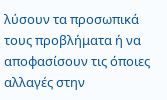λύσουν τα προσωπικά τους προβλήματα ή να αποφασίσουν τις όποιες αλλαγές στην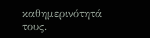καθημερινότητά τους.